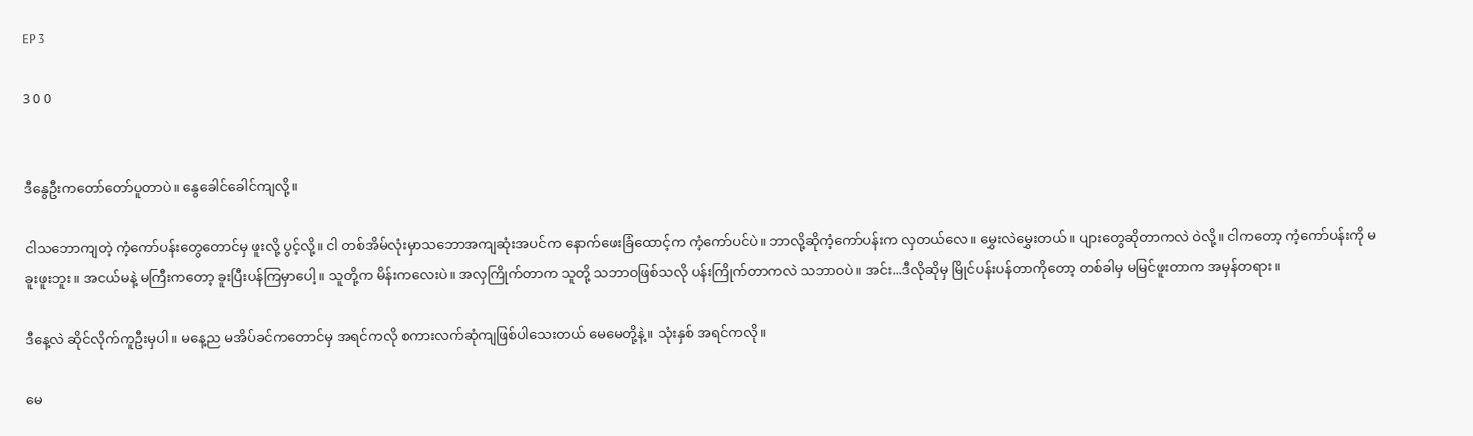EP 3

3 0 0


ဒီနွေဦးကတော်တော်ပူတာပဲ။ နွေခေါင်ခေါင်ကျလို့။

ငါသဘောကျတဲ့ ကံ့ကော်ပန်းတွေတောင်မှ ဖူးလို့ ပွင့်လို့။ ငါ တစ်အိမ်လုံးမှာသဘောအကျဆုံးအပင်က နောက်ဖေးခြံထောင့်က ကံ့ကော်ပင်ပဲ။ ဘာလို့ဆိုကံ့ကော်ပန်းက လှတယ်လေ။ မွှေးလဲမွှေးတယ်။ ပျားတွေဆိုတာကလဲ ဝဲလို့။ ငါကတော့ ကံ့ကော်ပန်းကို မခူးဖူးဘူး။ အငယ်မနဲ့ မကြီးကတော့ ခူးပြီးပန်ကြမှာပေါ့။ သူတို့က မိန်းကလေးပဲ။ အလှကြိုက်တာက သူတို့ သဘာဝဖြစ်သလို ပန်းကြိုက်တာကလဲ သဘာဝပဲ။ အင်း...ဒီလိုဆိုမှ မြိုင်ပန်းပန်တာကိုတော့ တစ်ခါမှ မမြင်ဖူးတာက အမှန်တရား။

ဒီနေ့လဲ ဆိုင်လိုက်ကူဦးမှပါ။ မနေ့ည မအိပ်ခင်ကတောင်မှ အရင်ကလို စကားလက်ဆုံကျဖြစ်ပါသေးတယ် မေမေတို့နဲ့။ သုံးနှစ် အရင်ကလို။

မေ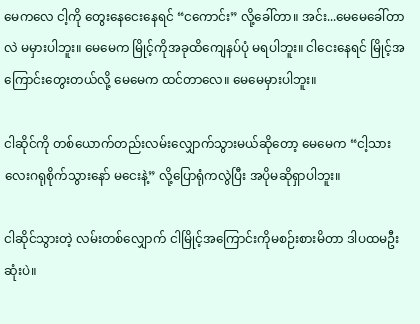မေကလေ ငါ့ကို တွေးနေငေးနေရင် “ငကောင်း” လို့ခေါ်တာ။ အင်း...မေမေခေါ်တာလဲ မမှားပါဘူး။ မေမေက မြိုင့်ကိုအခုထိကျေနပ်ပုံ မရပါဘူး။ ငါငေးနေရင် မြိုင့်အကြောင်းတွေးတယ်လို့ မေမေက ထင်တာလေ။ မေမေမှားပါဘူး။

ငါဆိုင်ကို တစ်ယောက်တည်းလမ်းလျှောက်သွားမယ်ဆိုတော့ မေမေက “ငါ့သားလေးဂရုစိုက်သွားနော် မငေးနဲ့” လို့ပြောရုံကလွဲပြီး အပိုမဆိုရှာပါဘူး။

ငါဆိုင်သွားတဲ့ လမ်းတစ်လျှောက် ငါမြိုင့်အကြောင်းကိုမစဉ်းစားမိတာ ဒါပထမဦးဆုံးပဲ။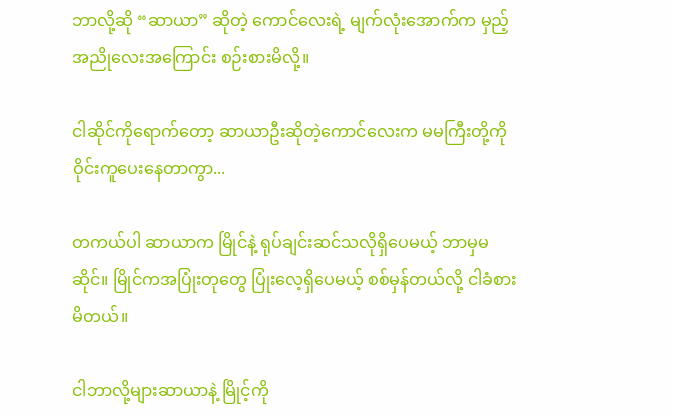ဘာလို့ဆို “ဆာယာ” ဆိုတဲ့ ကောင်လေးရဲ့ မျက်လုံးအောက်က မှည့်အညိုလေးအကြောင်း စဉ်းစားမိလို့။

ငါဆိုင်ကိုရောက်တော့ ‌ဆာယာဦးဆိုတဲ့ကောင်လေးက မမကြီးတို့ကို ဝိုင်းကူပေးနေတာကွာ...

တကယ်ပါ ဆာယာက မြိုင်နဲ့ ရုပ်ချင်းဆင်သလိုရှိပေမယ့် ဘာမှမဆိုင်။ မြိုင်ကအပြုံးတုတွေ ပြုံးလေ့ရှိပေမယ့် စစ်မှန်တယ်လို့ ငါခံစားမိတယ်။

ငါဘာလို့များဆာယာနဲ့ မြိုင့်ကို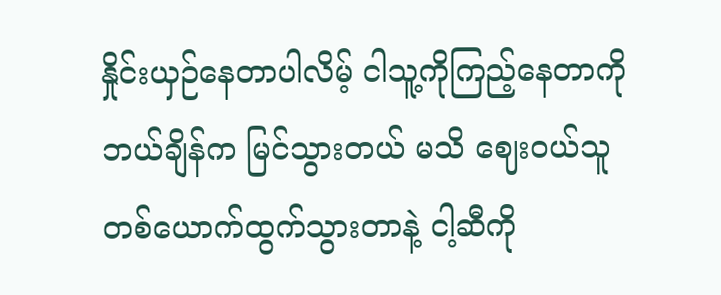နှိုင်းယှဉ်နေတာပါလိမ့် ငါသူ့ကိုကြည့်နေတာကို ဘယ်ချိန်က မြင်သွားတယ် မသိ ဈေးဝယ်သူ တစ်ယောက်ထွက်‌သွားတာနဲ့ ငါ့ဆီကို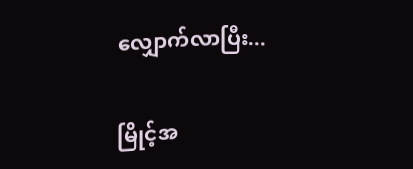လျှောက်လာပြီး...

မြိုင့်အ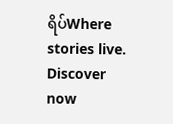ရိပ်Where stories live. Discover now